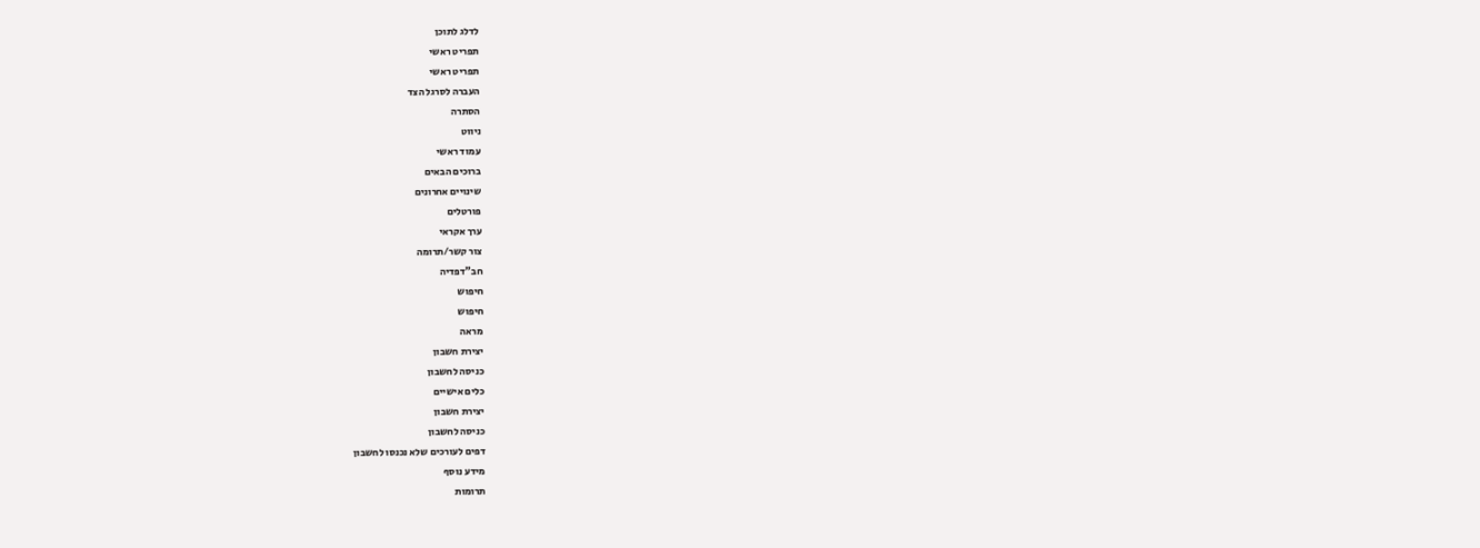לדלג לתוכן
תפריט ראשי
תפריט ראשי
העברה לסרגל הצד
הסתרה
ניווט
עמוד ראשי
ברוכים הבאים
שינויים אחרונים
פורטלים
ערך אקראי
צור קשר/תרומה
חב"דפדיה
חיפוש
חיפוש
מראה
יצירת חשבון
כניסה לחשבון
כלים אישיים
יצירת חשבון
כניסה לחשבון
דפים לעורכים שלא נכנסו לחשבון
מידע נוסף
תרומות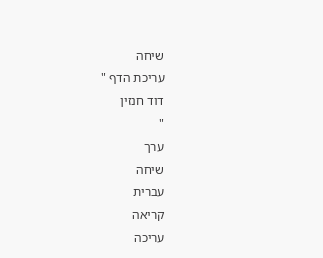שיחה
עריכת הדף "
דוד חנזין
"
ערך
שיחה
עברית
קריאה
עריכה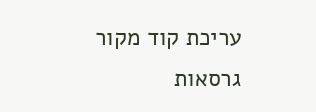עריכת קוד מקור
גרסאות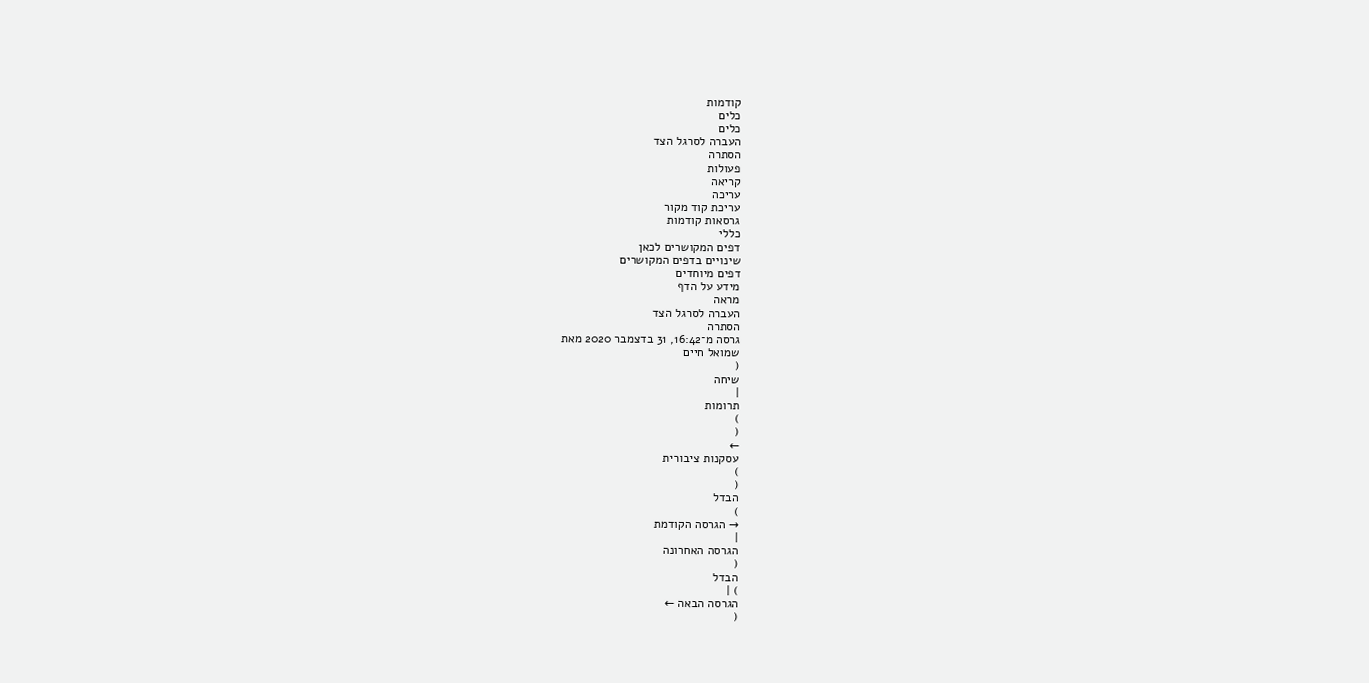קודמות
כלים
כלים
העברה לסרגל הצד
הסתרה
פעולות
קריאה
עריכה
עריכת קוד מקור
גרסאות קודמות
כללי
דפים המקושרים לכאן
שינויים בדפים המקושרים
דפים מיוחדים
מידע על הדף
מראה
העברה לסרגל הצד
הסתרה
גרסה מ־16:42, 31 בדצמבר 2020 מאת
שמואל חיים
(
שיחה
|
תרומות
)
(
←
עסקנות ציבורית
)
(
הבדל
)
→ הגרסה הקודמת
|
הגרסה האחרונה
(
הבדל
) |
הגרסה הבאה ←
(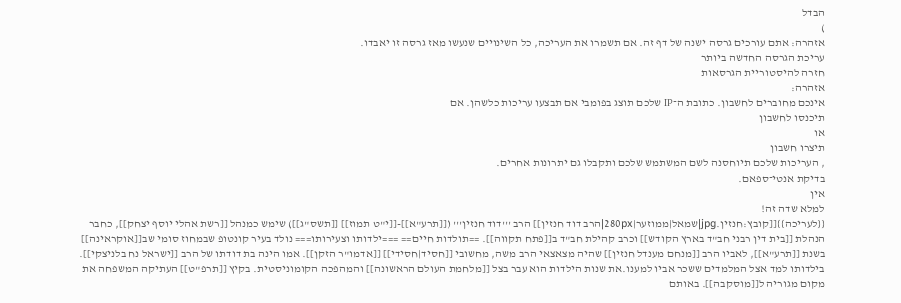הבדל
)
אזהרה: אתם עורכים גרסה ישנה של דף זה. אם תשמרו את העריכה, כל השינויים שנעשו מאז גרסה זו יאבדו.
עריכת הגרסה החדשה ביותר
חזרה להיסטוריית הגרסאות
אזהרה:
אינכם מחוברים לחשבון. כתובת ה־IP שלכם תוצג בפומבי אם תבצעו עריכות כלשהן. אם
תיכנסו לחשבון
או
תיצרו חשבון
, העריכות שלכם תיוחסנה לשם המשתמש שלכם ותקבלו גם יתרונות אחרים.
בדיקת אנטי־ספאם.
אין
למלא שדה זה!
{{לעריכה}}[[קובץ:חנזין.jpg|שמאל|ממוזער|280px|הרב דוד חנזין]] הרב '''דוד חנזין''' ([[תרע"א]]-[[י"ט תמוז]] [[תשס"ג]]) שימש כמנהל [[רשת אהלי יוסף יצחק]], כחבר הנהלת [[בית דין רבני חב"ד בארץ הקודש]] וכרב קהילת חב"ד ב[[פתח תקווה]]. ==תולדות חיים== ===ילדותו וצעירותו=== נולד בעיר קונטופ שבמחוז סומי שב[[אוקראינה]] בשנת [[תרע"א]], לאביו הרב [[מנחם מענדל חנזין]] שהיה מצאצאי הרב משה, מחשובי [[חסיד|חסידי]] [[אדמו"ר הזקן]]. אמו הינה בת דודתו של הרב [[ישראל נח בלניצקי]]. בילדותו למד אצל המלמדים ששכר אביו למענו.את שנות הילדות הוא עבר בצל [[מלחמת העולם הראשונה]] והמהפכה הקומוניסטית. בקיץ [[תרפ"ט]] העתיקה המשפחה את מקום מגוריה ל[[מוסקבה]]. באותם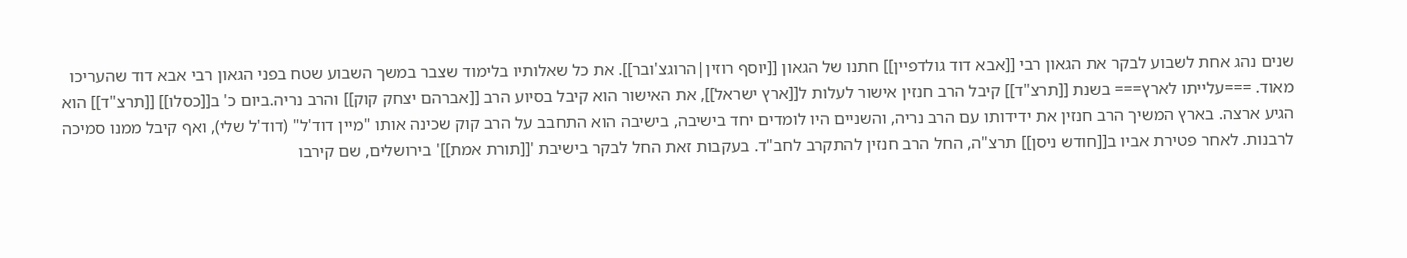שנים נהג אחת לשבוע לבקר את הגאון רבי [[אבא דוד גולדפיין]] חתנו של הגאון [[יוסף רוזין|הרוגצ'ובר]]. את כל שאלותיו בלימוד שצבר במשך השבוע שטח בפני הגאון רבי אבא דוד שהעריכו מאוד. ===עלייתו לארץ=== בשנת [[תרצ"ד]] קיבל הרב חנזין אישור לעלות ל[[ארץ ישראל]], את האישור הוא קיבל בסיוע הרב [[אברהם יצחק קוק]] והרב נריה.ביום כ' ב[[כסלו]] [[תרצ"ד]] הוא הגיע ארצה. בארץ המשיך הרב חנזין את ידידותו עם הרב נריה, והשניים היו לומדים יחד בישיבה, בישיבה הוא התחבב על הרב קוק שכינה אותו "מיין דוד'ל" (דוד'ל שלי), ואף קיבל ממנו סמיכה לרבנות. לאחר פטירת אביו ב[[חודש ניסן]] תרצ"ה, החל הרב חנזין להתקרב לחב"ד. בעקבות זאת החל לבקר בישיבת '[[תורת אמת]]' בירושלים, שם קירבו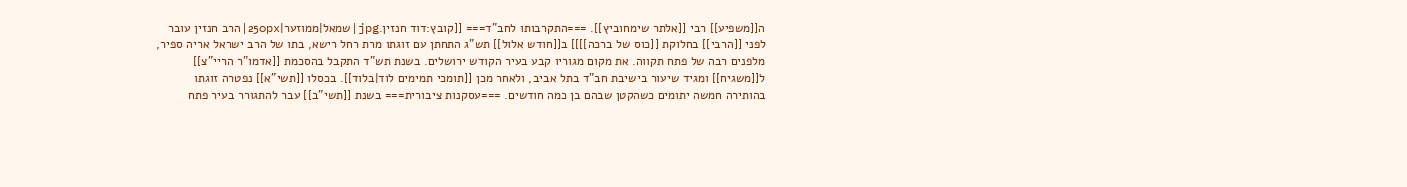ה[[משפיע]] רבי [[אלתר שימחוביץ]]. ===התקרבותו לחב"ד=== [[קובץ:דוד חנזין.jpg|שמאל|ממוזער|250px|הרב חנזין עובר לפני [[הרבי]] בחלוקת [[כוס של ברכה]]]] ב[[חודש אלול]] תש"ג התחתן עם זוגתו מרת רחל רישא, בתו של הרב ישראל אריה ספיר, מלפנים רבה של פתח תקווה. את מקום מגוריו קבע בעיר הקודש ירושלים. בשנת תש"ד התקבל בהסכמת [[אדמו"ר הריי"צ]] ל[[משגיח]] ומגיד שיעור בישיבת חב"ד בתל אביב, ולאחר מכן [[תומכי תמימים לוד|בלוד]]. בכסלו [[תשי"א]] נפטרה זוגתו בהותירה חמשה יתומים כשהקטן שבהם בן כמה חודשים. ===עסקנות ציבורית=== בשנת [[תשי"ב]] עבר להתגורר בעיר פתח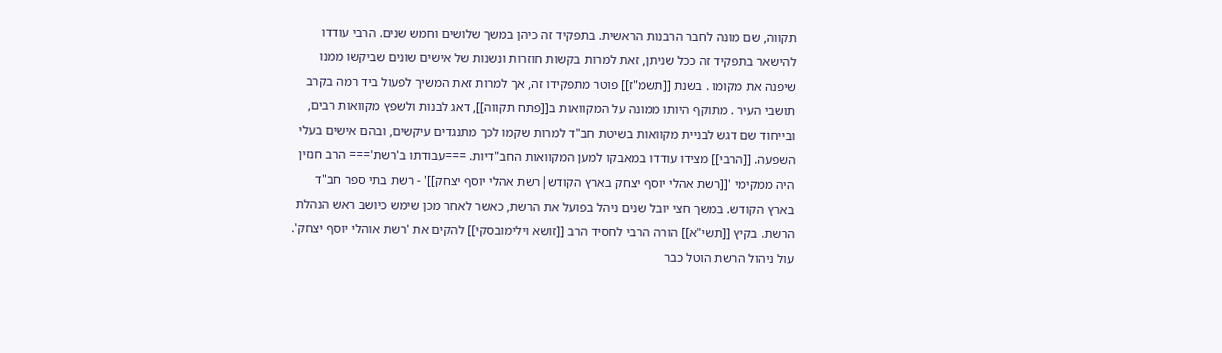תקווה, שם מונה לחבר הרבנות הראשית. בתפקיד זה כיהן במשך שלושים וחמש שנים. הרבי עודדו להישאר בתפקיד זה ככל שניתן, זאת למרות בקשות חוזרות ונשנות של אישים שונים שביקשו ממנו שיפנה את מקומו . בשנת [[תשמ"ז]] פוטר מתפקידו זה, אך למרות זאת המשיך לפעול ביד רמה בקרב תושבי העיר . מתוקף היותו ממונה על המקוואות ב[[פתח תקווה]], דאג לבנות ולשפץ מקוואות רבים, ובייחוד שם דגש לבניית מקוואות בשיטת חב"ד למרות שקמו לכך מתנגדים עיקשים, ובהם אישים בעלי השפעה. [[הרבי]] מצידו עודדו במאבקו למען המקוואות החב"דיות. ===עבודתו ב'רשת'=== הרב חנזין היה ממקימי '[[רשת אהלי יוסף יצחק בארץ הקודש|רשת אהלי יוסף יצחק]]' - רשת בתי ספר חב"ד בארץ הקודש. במשך חצי יובל שנים ניהל בפועל את הרשת, כאשר לאחר מכן שימש כיושב ראש הנהלת הרשת. בקיץ [[תשי"א]] הורה הרבי לחסיד הרב [[זושא וילימובסקי]] להקים את 'רשת אוהלי יוסף יצחק'. עול ניהול הרשת הוטל כבר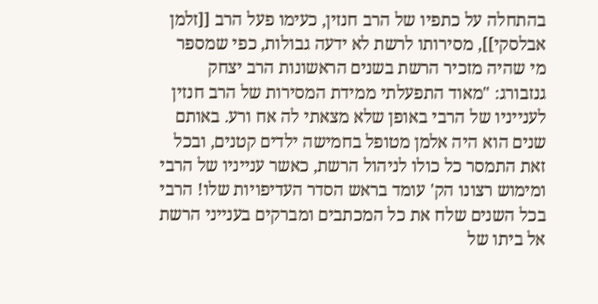בהתחלה על כתפיו של הרב חנזין, כעימו פעל הרב [[זלמן אבלסקי]], מסירותו לרשת לא ידעה גבולות, כפי שמספר מי שהיה מזכיר הרשת בשנים הראשונות הרב יצחק גנזבורג: "מאוד התפעלתי ממידת המסירות של הרב חנזין לענייניו של הרבי באופן שלא מצאתי לה אח ורע. באותם שנים הוא היה אלמן מטופל בחמישה ילדים קטנים, ובכל זאת התמסר כל כולו לניהול הרשת, כאשר ענייניו של הרבי ומימוש רצונו הק' עומד בראש הסדר העדיפויות שלו! הרבי בכל השנים שלח את כל המכתבים ומברקים בענייני הרשת אל ביתו של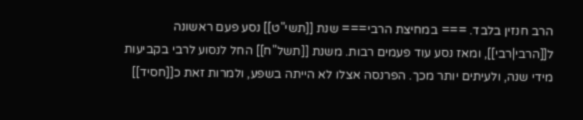הרב חנזין בלבד. === במחיצת הרבי=== שנת [[תשי"ט]] נסע פעם ראשונה ל[[הרבי|רבי]], ומאז נסע עוד פעמים רבות. משנת [[תשל"ח]] החל לנסוע לרבי בקביעות מידי שנה, ולעיתים יותר מכך. הפרנסה אצלו לא הייתה בשפע, ולמרות זאת כ[[חסיד]]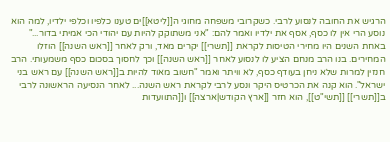הרגיש את החובה לנסוע לרבי. כשקרובי משפחה מחוגי ה[[ליטא]]ים טענו כלפיו וכלפי ילדיו, למה הוא נוסע הרי אין לו כסף, אסף את ילדיו ואמר להם: "אני משתוקק להיות עם יהודי הכי אמיתי בדור..." באחת השנים היו מחירי הטיסות לקראת [[תשרי]] יקרים מאד, ורק לאחר [[ראש השנה]] הוזלו המחירים. בנו הרב מנחם הציע לו לנסוע לאחר [[ראש השנה]] וכך לחסוך בסכום כסף משמעותי. הרב חנזין למרות שלא ניחן בעודף כסף, לא וויתר ואמר "חשוב מאוד להיות ב[[ראש השנה]] עם ראש בני ישראל". הוא קנה את הכרטיס היקר ונסע לרבי לקראת ראש השנה... לאחר הנסיעה הראשונה לרבי ב[[תשרי]] [[תשי"ט]], הוא חזר [[ארץ הקודש|ארצה]] ו[[התוועדות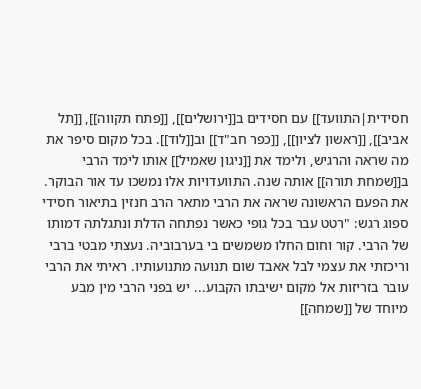חסידית|התוועד]] עם חסידים ב[[ירושלים]], [[פתח תקווה]], [[תל אביב]], [[ראשון לציון]], [[כפר חב"ד]] וב[[לוד]]. בכל מקום סיפר את מה שראה והרגיש, ולימד את [[ניגון שאמיל]] אותו לימד הרבי ב[[שמחת תורה]] אותה שנה. התוועדויות אלו נמשכו עד אור הבוקר. את הפעם הראשונה שראה את הרבי מתאר הרב חנזין בתיאור חסידי ספוג רגש: "רטט עבר בכל גופי כאשר נפתחה הדלת ונתגלתה דמותו של הרבי. קור וחום החלו משמשים בי בערבוביה. נעצתי מבטי ברבי וריכזתי את עצמי לבל אאבד שום תנועה מתנועותיו. ראיתי את הרבי עובר בזריזות אל מקום ישיבתו הקבוע... יש בפני הרבי מין מבע מיוחד של [[שמחה]]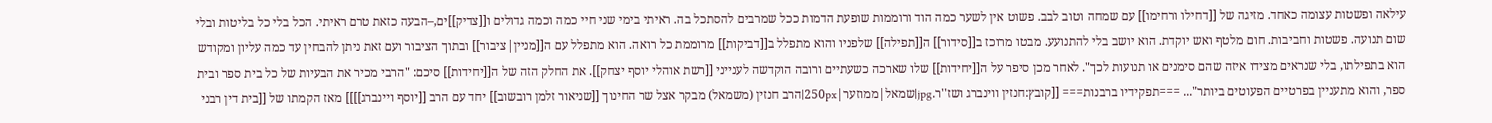עילאה ופשטות עצומה כאחד. מזיגה של [[דחילו ורחימו]] עם שמחה וטוב לבב. פשוט אין לשער כמה הוד ורוממות שופעת הדמות ככל שמרבים להסתכל בה. ראיתי בימי שני חיי כמה וכמה גדולים ו[[צדיק]]ים,–הבעה כזאת טרם ראיתי. הכל בלי כל בליטות ובלי שום תנועה. פשטות וחביבות. חום מלטף ואש יוקדת. הוא יושב בלי להתנועע. מבטו מרוכז ב[[סידור]] ה[[תפילה]] שלפניו והוא מתפלל ב[[דביקות]] מרוממת כל רואה. הוא מתפלל עם ה[[מניין|ציבור]] ובתוך הציבור ועם זאת ניתן להבחין עד כמה עליון ומקודש הוא בתפילתו, בלי שנראים מצידו איזה שהם סימנים או תנועות לכך". לאחר מכן סיפר על ה[[יחידות]] שלו שארכה כשעתיים ורובה הוקדשה לענייני [[רשת אוהלי יוסף יצחק]]. את החלק הזה של ה[[יחידות]] סיכם: "הרבי מכיר את הבעיות של כל בית ספר ובית ספר, והוא מתעניין בפרטיים הפעוטים ביותר"... ===תפקידיו ברבנות=== [[קובץ:חנזין ווינברג ושז''ר.jpg|שמאל|ממוזער|250px|הרב חנזין (משמאל) מבקר אצל שר החינוך [[שניאור זלמן רובשוב]] יחד עם הרב [[יוסף ויינברג]]]] מאז הקמתו של [[בית דין רבני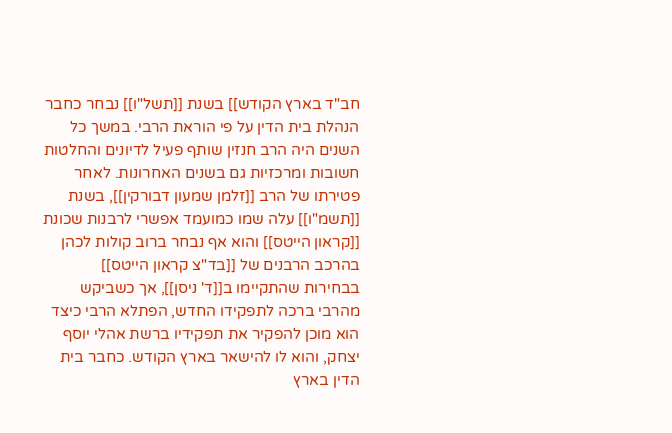חב"ד בארץ הקודש]] בשנת [[תשל"ו]] נבחר כחבר הנהלת בית הדין על פי הוראת הרבי. במשך כל השנים היה הרב חנזין שותף פעיל לדיונים והחלטות חשובות ומרכזיות גם בשנים האחרונות. לאחר פטירתו של הרב [[זלמן שמעון דבורקין]], בשנת [[תשמ"ו]] עלה שמו כמועמד אפשרי לרבנות שכונת [[קראון הייטס]] והוא אף נבחר ברוב קולות לכהן בהרכב הרבנים של [[בד"צ קראון הייטס]] בבחירות שהתקיימו ב[[ד' ניסן]], אך כשביקש מהרבי ברכה לתפקידו החדש, הפתלא הרבי כיצד הוא מוכן להפקיר את תפקידיו ברשת אהלי יוסף יצחק, והוא לו להישאר בארץ הקודש. כחבר בית הדין בארץ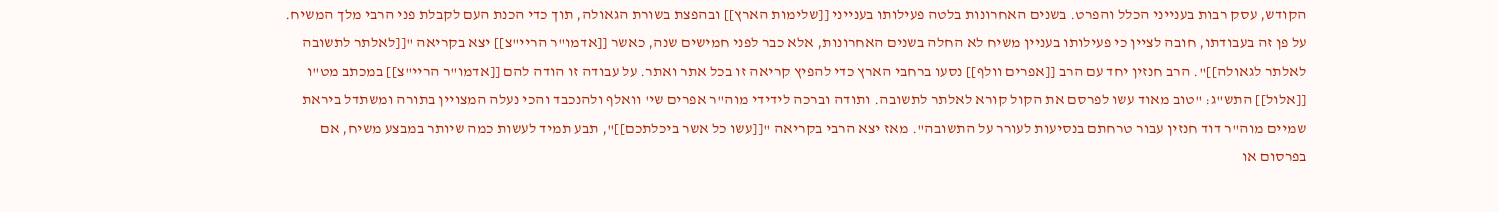הקודש, עסק רבות בענייני הכלל והפרט. בשנים האחרונות בלטה פעילותו בענייני [[שלימות הארץ]] ובהפצת בשורת הגאולה, תוך כדי הכנת העם לקבלת פני הרבי מלך המשיח. על פן זה בעבודתו, חובה לציין כי פעילותו בעניין משיח לא החלה בשנים האחרונות, אלא כבר לפני חמישים שנה, כאשר [[אדמו"ר הריי"צ]] יצא בקריאה "[[לאלתר לתשובה לאלתר לגאולה]]". הרב חנזין יחד עם הרב [[אפרים וולף]] נסעו ברחבי הארץ כדי להפיץ קריאה זו בכל אתר ואתר. על עבודה זו הודה להם [[אדמו"ר הריי"צ]] במכתב מט"ו [[אלול]] התש"ג: "טוב מאוד עשו לפרסם את הקול קורא לאלתר לתשובה. ותודה וברכה לידידי מוה"ר אפרים שי' וואלף ולהנכבד והכי נעלה המצויין בתורה ומשתדל ביראת שמיים מוה"ר דוד חנזין עבור טרחתם בנסיעות לעורר על התשובה". מאז יצא הרבי בקריאה "[[עשו כל אשר ביכלתכם]]", תבע תמיד לעשות כמה שיותר במבצע משיח, אם בפרסום או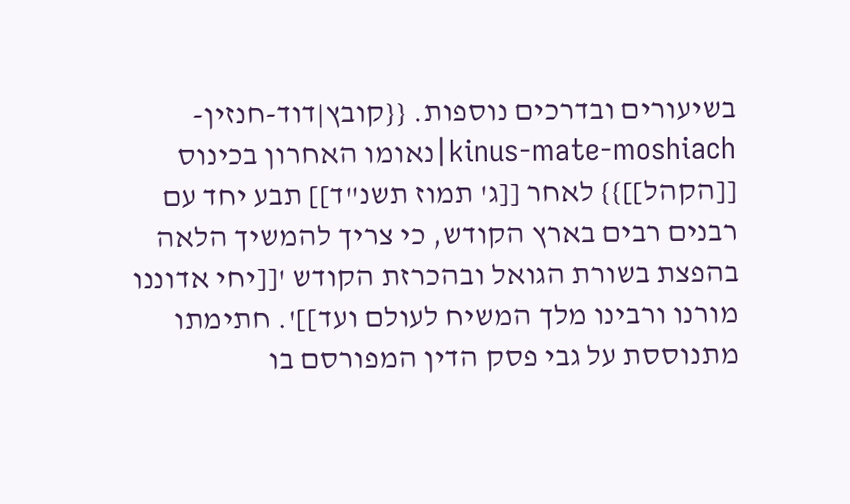בשיעורים ובדרכים נוספות. {{קובץ|דוד-חנזין-kinus-mate-moshiach|נאומו האחרון בכינוס [[הקהל]]}} לאחר [[ג' תמוז תשנ"ד]] תבע יחד עם רבנים רבים בארץ הקודש, כי צריך להמשיך הלאה בהפצת בשורת הגואל ובהכרזת הקודש '[[יחי אדוננו מורנו ורבינו מלך המשיח לעולם ועד]]'. חתימתו מתנוססת על גבי פסק הדין המפורסם בו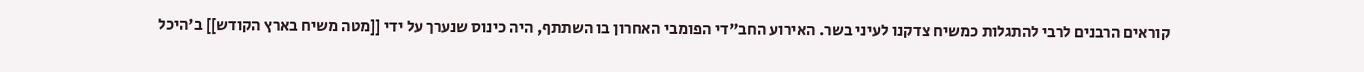קוראים הרבנים לרבי להתגלות כמשיח צדקנו לעיני בשר. האירוע החב"די הפומבי האחרון בו השתתף, היה כינוס שנערך על ידי [[מטה משיח בארץ הקודש]] ב'היכל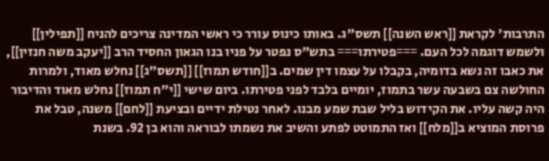התרבות' לקראת [[ראש השנה]] תשס"ג. באותו כינוס עורר כי ראשי המדינה צריכים להניח [[תפילין]] ולשמש דוגמה לכל העם. ===פטירתו=== בתש"ס נפטר על פניו בנו הגאון החסיד הרב [[יעקב משה חנזין]], את כאבו זה נשא בדומיה, בקבלו על עצמו דין שמים. ב[[חודש תמוז]] [[תשס"ג]] נחלש מאוד, ולמרות החולשה צם בשבעה עשר בתמוז, יומיים בלבד לפני פטירתו. ביום שישי [[י"ח תמוז]] נחלש מאוד והדיבור היה קשה עליו. את הקידוש בליל שבת שמע מבנו. לאחר נטילת ידיים ובציעת [[לחם]] משנה, טבל את פרוסת המוציא ב[[מלח]] ואז התמוטט לפתע והשיב את נשמתו לבוראה והוא בן 92. בשנת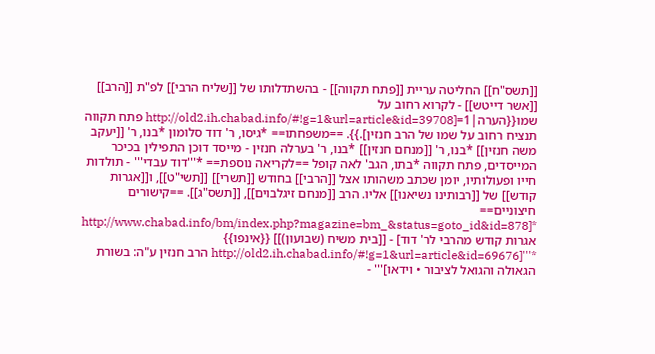[[תשס"ח]] החליטה עריית [[פתח תקווה]] - בהשתדלותו של [[שליח הרבי]] לפ"ת [[הרב]] [[אשר דייטש]] - לקרוא רחוב על שמו{{הערה|1=[http://old2.ih.chabad.info/#!g=1&url=article&id=39708 פתח תקווה תנציח רחוב על שמו של הרב חנזין].}}. ==משפחתו== *גיסו, ר' דוד סלומון *בנו, ר' [[יעקב משה חנזין]] *בנו, ר' [[מנחם חנזין]] *בנו, ר' בערלה חנזין - מייסד דוכן התפילין בכיכר המייסדים, פתח תקווה *בתו, הגב' לאה קופל ==לקריאה נוספת== *'''דוד עבדי''' - תולדות חייו ופעולותיו, יומן שכתב משהותו אצל [[הרבי]] בחודש [[תשרי]] [[תשי"ט]], ו[[אגרות קודש]] של [[רבותינו נשיאנו]] אליו. הרב [[מנחם זיגלבוים]], [[תשס"ג]]. ==קישורים חיצוניים== *[http://www.chabad.info/bm/index.php?magazine=bm_&status=goto_id&id=878 אגרות קודש מהרבי לר' דוד] - [[בית משיח (שבועון)]] {{אינפו}} *'''[http://old2.ih.chabad.info/#!g=1&url=article&id=69676 הרב חנזין ע"ה: בשורת הגאולה והגואל לציבור • וידאו]''' -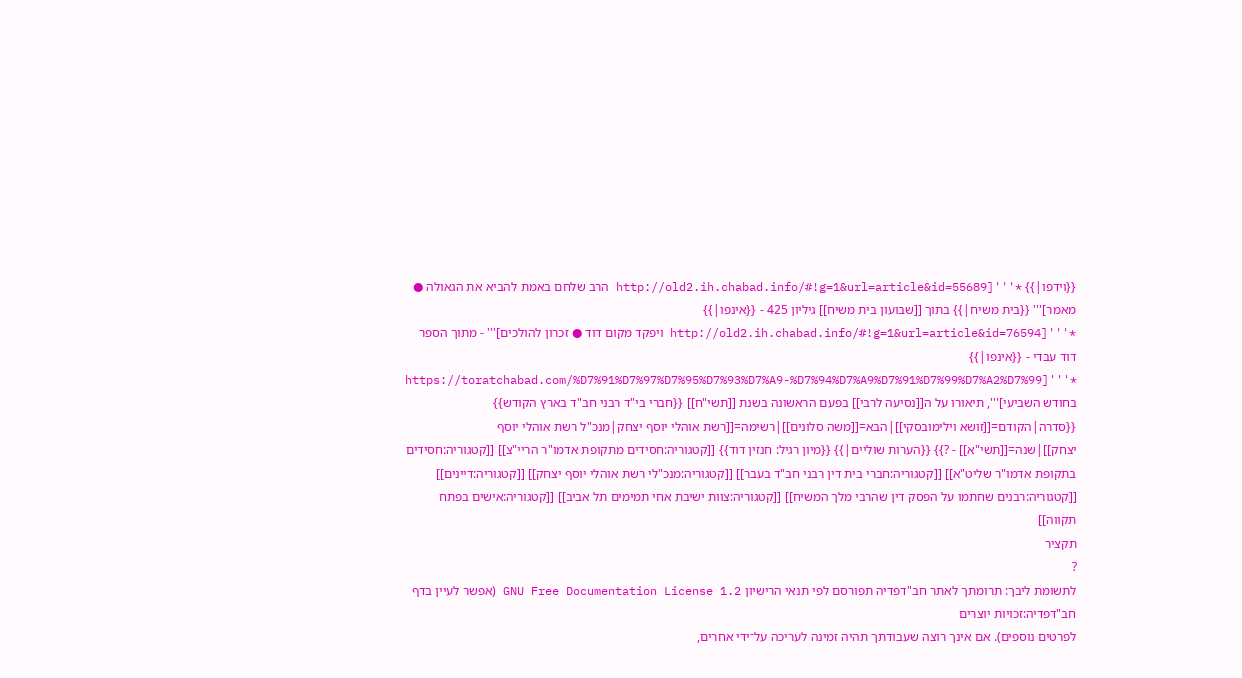{{וידפו|}} *'''[http://old2.ih.chabad.info/#!g=1&url=article&id=55689 הרב שלחם באמת להביא את הגאולה ● מאמר]''' {{בית משיח|}} בתוך [[שבועון בית משיח]] גיליון 425 - {{אינפו|}} *'''[http://old2.ih.chabad.info/#!g=1&url=article&id=76594 ויפקד מקום דוד ● זכרון להולכים]''' - מתוך הספר דוד עבדי - {{אינפו|}} *'''[https://toratchabad.com/%D7%91%D7%97%D7%95%D7%93%D7%A9-%D7%94%D7%A9%D7%91%D7%99%D7%A2%D7%99 בחודש השביעי]''', תיאורו על ה[[נסיעה לרבי]] בפעם הראשונה בשנת [[תשי"ח]] {{חברי בי"ד רבני חב"ד בארץ הקודש}} {{סדרה|הקודם=[[זושא וילימובסקי]]|הבא=[[משה סלונים]]|רשימה=[[רשת אוהלי יוסף יצחק|מנכ"ל רשת אוהלי יוסף יצחק]]|שנה=[[תשי"א]] - ?}} {{הערות שוליים|}} {{מיון רגיל: חנזין דוד}} [[קטגוריה:חסידים מתקופת אדמו"ר הריי"צ]] [[קטגוריה:חסידים בתקופת אדמו"ר שליט"א]] [[קטגוריה:חברי בית דין רבני חב"ד בעבר]] [[קטגוריה:מנכ"לי רשת אוהלי יוסף יצחק]] [[קטגוריה:דיינים]] [[קטגוריה:רבנים שחתמו על הפסק דין שהרבי מלך המשיח]] [[קטגוריה:צוות ישיבת אחי תמימים תל אביב]] [[קטגוריה:אישים בפתח תקווה]]
תקציר
?
לתשומת ליבך: תרומתך לאתר חב"דפדיה תפורסם לפי תנאי הרישיון GNU Free Documentation License 1.2 (אפשר לעיין בדף
חב"דפדיה:זכויות יוצרים
לפרטים נוספים). אם אינך רוצה שעבודתך תהיה זמינה לעריכה על־ידי אחרים,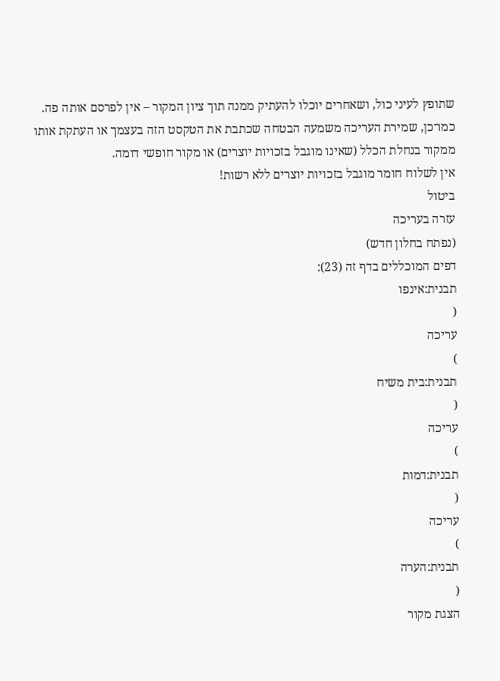שתופץ לעיני כול, ושאחרים יוכלו להעתיק ממנה תוך ציון המקור – אין לפרסם אותה פה.
כמו־כן, שמירת העריכה משמעה הבטחה שכתבת את הטקסט הזה בעצמך או העתקת אותו ממקור בנחלת הכלל (שאינו מוגבל בזכויות יוצרים) או מקור חופשי דומה.
אין לשלוח חומר מוגבל בזכויות יוצרים ללא רשות!
ביטול
עזרה בעריכה
(נפתח בחלון חדש)
דפים המוכללים בדף זה (23):
תבנית:אינפו
(
עריכה
)
תבנית:בית משיח
(
עריכה
)
תבנית:דמות
(
עריכה
)
תבנית:הערה
(
הצגת מקור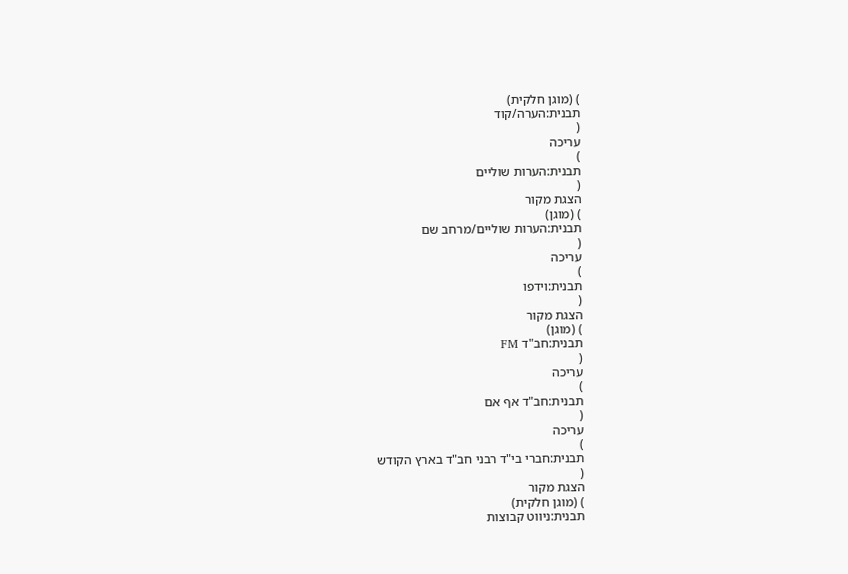) (מוגן חלקית)
תבנית:הערה/קוד
(
עריכה
)
תבנית:הערות שוליים
(
הצגת מקור
) (מוגן)
תבנית:הערות שוליים/מרחב שם
(
עריכה
)
תבנית:וידפו
(
הצגת מקור
) (מוגן)
תבנית:חב"ד FM
(
עריכה
)
תבנית:חב"ד אף אם
(
עריכה
)
תבנית:חברי בי"ד רבני חב"ד בארץ הקודש
(
הצגת מקור
) (מוגן חלקית)
תבנית:ניווט קבוצות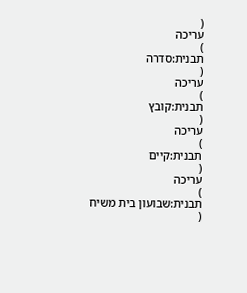(
עריכה
)
תבנית:סדרה
(
עריכה
)
תבנית:קובץ
(
עריכה
)
תבנית:קיים
(
עריכה
)
תבנית:שבועון בית משיח
(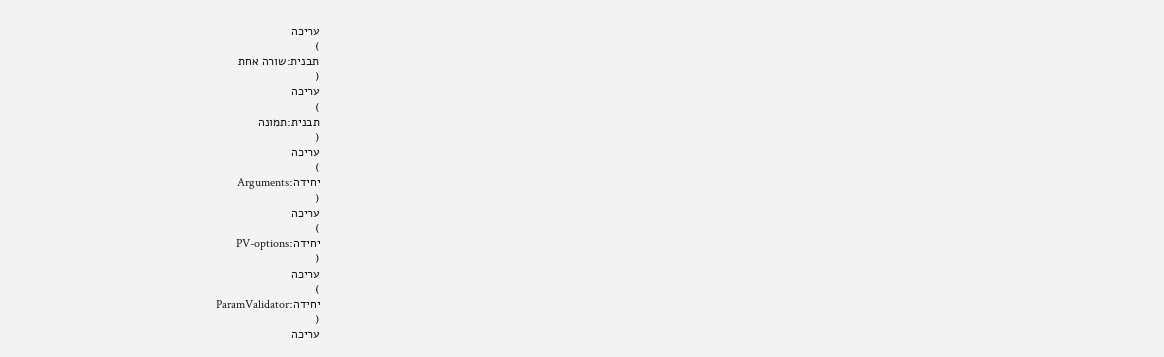עריכה
)
תבנית:שורה אחת
(
עריכה
)
תבנית:תמונה
(
עריכה
)
יחידה:Arguments
(
עריכה
)
יחידה:PV-options
(
עריכה
)
יחידה:ParamValidator
(
עריכה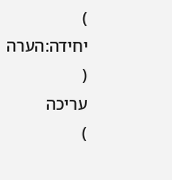)
יחידה:הערה
(
עריכה
)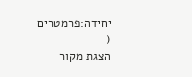יחידה:פרמטרים
(
הצגת מקור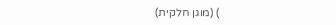) (מוגן חלקית)